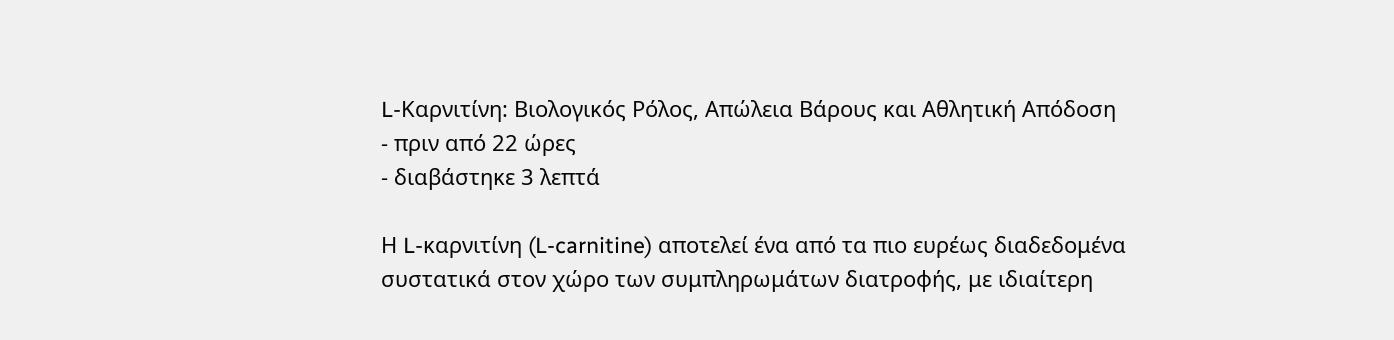L-Καρνιτίνη: Βιολογικός Ρόλος, Απώλεια Βάρους και Αθλητική Απόδοση
- πριν από 22 ώρες
- διαβάστηκε 3 λεπτά

Η L-καρνιτίνη (L-carnitine) αποτελεί ένα από τα πιο ευρέως διαδεδομένα συστατικά στον χώρο των συμπληρωμάτων διατροφής, με ιδιαίτερη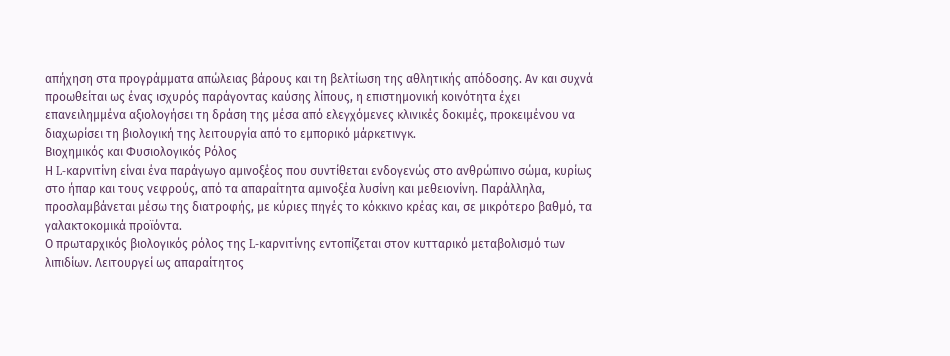απήχηση στα προγράμματα απώλειας βάρους και τη βελτίωση της αθλητικής απόδοσης. Αν και συχνά προωθείται ως ένας ισχυρός παράγοντας καύσης λίπους, η επιστημονική κοινότητα έχει επανειλημμένα αξιολογήσει τη δράση της μέσα από ελεγχόμενες κλινικές δοκιμές, προκειμένου να διαχωρίσει τη βιολογική της λειτουργία από το εμπορικό μάρκετινγκ.
Βιοχημικός και Φυσιολογικός Ρόλος
Η L-καρνιτίνη είναι ένα παράγωγο αμινοξέος που συντίθεται ενδογενώς στο ανθρώπινο σώμα, κυρίως στο ήπαρ και τους νεφρούς, από τα απαραίτητα αμινοξέα λυσίνη και μεθειονίνη. Παράλληλα, προσλαμβάνεται μέσω της διατροφής, με κύριες πηγές το κόκκινο κρέας και, σε μικρότερο βαθμό, τα γαλακτοκομικά προϊόντα.
Ο πρωταρχικός βιολογικός ρόλος της L-καρνιτίνης εντοπίζεται στον κυτταρικό μεταβολισμό των λιπιδίων. Λειτουργεί ως απαραίτητος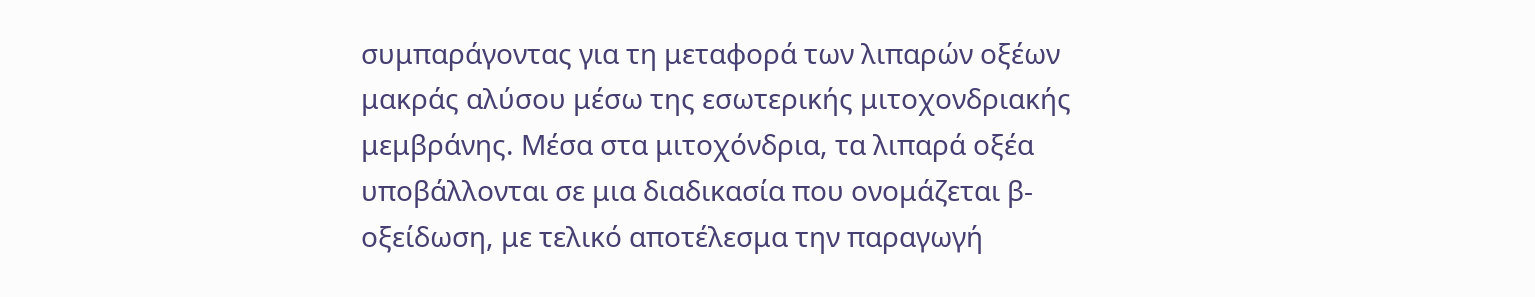συμπαράγοντας για τη μεταφορά των λιπαρών οξέων μακράς αλύσου μέσω της εσωτερικής μιτοχονδριακής μεμβράνης. Μέσα στα μιτοχόνδρια, τα λιπαρά οξέα υποβάλλονται σε μια διαδικασία που ονομάζεται β-οξείδωση, με τελικό αποτέλεσμα την παραγωγή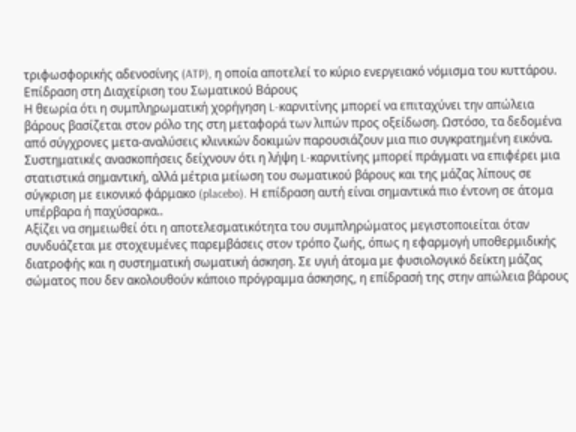τριφωσφορικής αδενοσίνης (ATP), η οποία αποτελεί το κύριο ενεργειακό νόμισμα του κυττάρου.
Επίδραση στη Διαχείριση του Σωματικού Βάρους
Η θεωρία ότι η συμπληρωματική χορήγηση L-καρνιτίνης μπορεί να επιταχύνει την απώλεια βάρους βασίζεται στον ρόλο της στη μεταφορά των λιπών προς οξείδωση. Ωστόσο, τα δεδομένα από σύγχρονες μετα-αναλύσεις κλινικών δοκιμών παρουσιάζουν μια πιο συγκρατημένη εικόνα.
Συστηματικές ανασκοπήσεις δείχνουν ότι η λήψη L-καρνιτίνης μπορεί πράγματι να επιφέρει μια στατιστικά σημαντική, αλλά μέτρια μείωση του σωματικού βάρους και της μάζας λίπους σε σύγκριση με εικονικό φάρμακο (placebo). Η επίδραση αυτή είναι σημαντικά πιο έντονη σε άτομα υπέρβαρα ή παχύσαρκα..
Αξίζει να σημειωθεί ότι η αποτελεσματικότητα του συμπληρώματος μεγιστοποιείται όταν συνδυάζεται με στοχευμένες παρεμβάσεις στον τρόπο ζωής, όπως η εφαρμογή υποθερμιδικής διατροφής και η συστηματική σωματική άσκηση. Σε υγιή άτομα με φυσιολογικό δείκτη μάζας σώματος που δεν ακολουθούν κάποιο πρόγραμμα άσκησης, η επίδρασή της στην απώλεια βάρους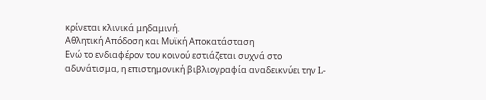κρίνεται κλινικά μηδαμινή.
Αθλητική Απόδοση και Μυϊκή Αποκατάσταση
Ενώ το ενδιαφέρον του κοινού εστιάζεται συχνά στο αδυνάτισμα, η επιστημονική βιβλιογραφία αναδεικνύει την L-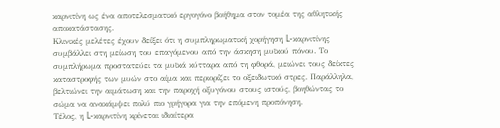καρνιτίνη ως ένα αποτελεσματικό εργογόνο βοήθημα στον τομέα της αθλητικής αποκατάστασης.
Κλινικές μελέτες έχουν δείξει ότι η συμπληρωματική χορήγηση L-καρνιτίνης συμβάλλει στη μείωση του επαγόμενου από την άσκηση μυϊκού πόνου. Το συμπλήρωμα προστατεύει τα μυϊκά κύτταρα από τη φθορά, μειώνει τους δείκτες καταστροφής των μυών στο αίμα και περιορίζει το οξειδωτικό στρες. Παράλληλα, βελτιώνει την αιμάτωση και την παροχή οξυγόνου στους ιστούς, βοηθώντας το σώμα να ανακάμψει πολύ πιο γρήγορα για την επόμενη προπόνηση.
Τέλος, η L-καρνιτίνη κρίνεται ιδιαίτερα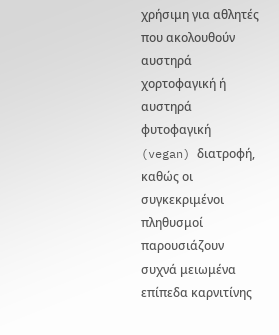χρήσιμη για αθλητές που ακολουθούν αυστηρά χορτοφαγική ή αυστηρά φυτοφαγική (vegan) διατροφή, καθώς οι συγκεκριμένοι πληθυσμοί παρουσιάζουν συχνά μειωμένα επίπεδα καρνιτίνης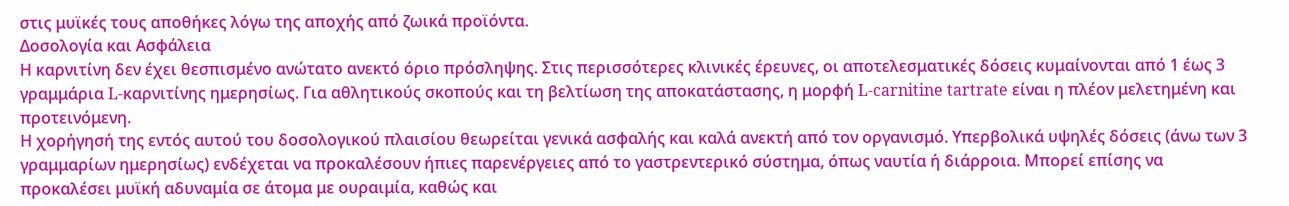στις μυϊκές τους αποθήκες λόγω της αποχής από ζωικά προϊόντα.
Δοσολογία και Ασφάλεια
Η καρνιτίνη δεν έχει θεσπισμένο ανώτατο ανεκτό όριο πρόσληψης. Στις περισσότερες κλινικές έρευνες, οι αποτελεσματικές δόσεις κυμαίνονται από 1 έως 3 γραμμάρια L-καρνιτίνης ημερησίως. Για αθλητικούς σκοπούς και τη βελτίωση της αποκατάστασης, η μορφή L-carnitine tartrate είναι η πλέον μελετημένη και προτεινόμενη.
Η χορήγησή της εντός αυτού του δοσολογικού πλαισίου θεωρείται γενικά ασφαλής και καλά ανεκτή από τον οργανισμό. Υπερβολικά υψηλές δόσεις (άνω των 3 γραμμαρίων ημερησίως) ενδέχεται να προκαλέσουν ήπιες παρενέργειες από το γαστρεντερικό σύστημα, όπως ναυτία ή διάρροια. Μπορεί επίσης να προκαλέσει μυϊκή αδυναμία σε άτομα με ουραιμία, καθώς και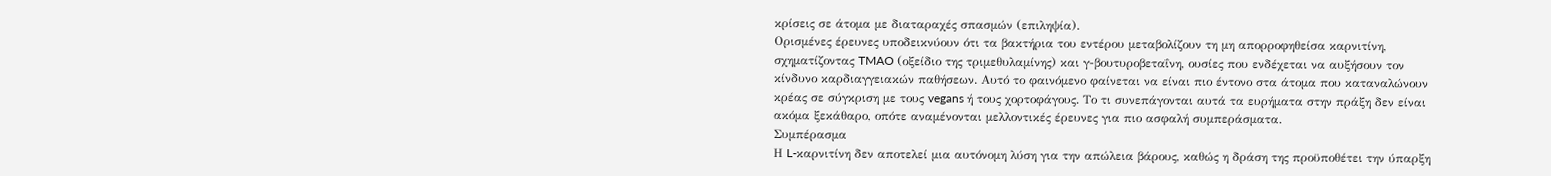κρίσεις σε άτομα με διαταραχές σπασμών (επιληψία).
Ορισμένες έρευνες υποδεικνύουν ότι τα βακτήρια του εντέρου μεταβολίζουν τη μη απορροφηθείσα καρνιτίνη, σχηματίζοντας TMAO (οξείδιο της τριμεθυλαμίνης) και γ-βουτυροβεταΐνη, ουσίες που ενδέχεται να αυξήσουν τον κίνδυνο καρδιαγγειακών παθήσεων. Αυτό το φαινόμενο φαίνεται να είναι πιο έντονο στα άτομα που καταναλώνουν κρέας σε σύγκριση με τους vegans ή τους χορτοφάγους. Το τι συνεπάγονται αυτά τα ευρήματα στην πράξη δεν είναι ακόμα ξεκάθαρο, οπότε αναμένονται μελλοντικές έρευνες για πιο ασφαλή συμπεράσματα.
Συμπέρασμα
Η L-καρνιτίνη δεν αποτελεί μια αυτόνομη λύση για την απώλεια βάρους, καθώς η δράση της προϋποθέτει την ύπαρξη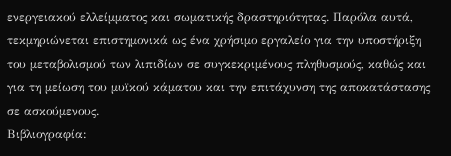ενεργειακού ελλείμματος και σωματικής δραστηριότητας. Παρόλα αυτά, τεκμηριώνεται επιστημονικά ως ένα χρήσιμο εργαλείο για την υποστήριξη του μεταβολισμού των λιπιδίων σε συγκεκριμένους πληθυσμούς, καθώς και για τη μείωση του μυϊκού κάματου και την επιτάχυνση της αποκατάστασης σε ασκούμενους.
Βιβλιογραφία: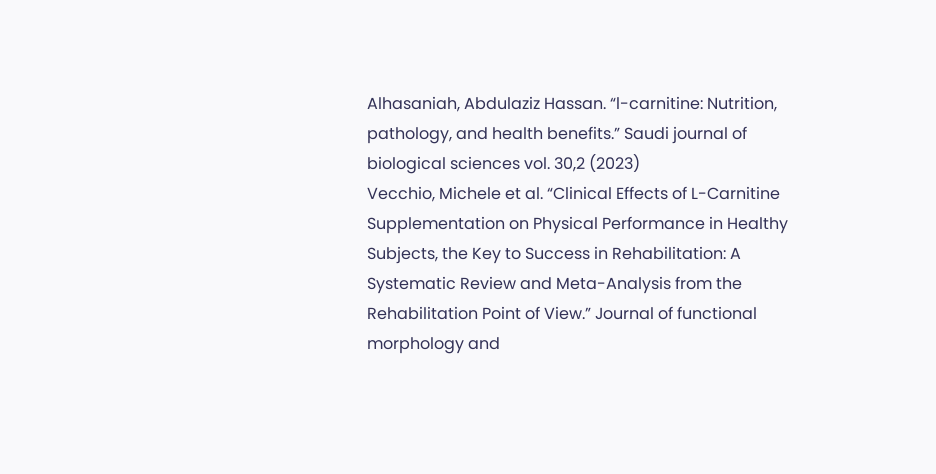Alhasaniah, Abdulaziz Hassan. “l-carnitine: Nutrition, pathology, and health benefits.” Saudi journal of biological sciences vol. 30,2 (2023)
Vecchio, Michele et al. “Clinical Effects of L-Carnitine Supplementation on Physical Performance in Healthy Subjects, the Key to Success in Rehabilitation: A Systematic Review and Meta-Analysis from the Rehabilitation Point of View.” Journal of functional morphology and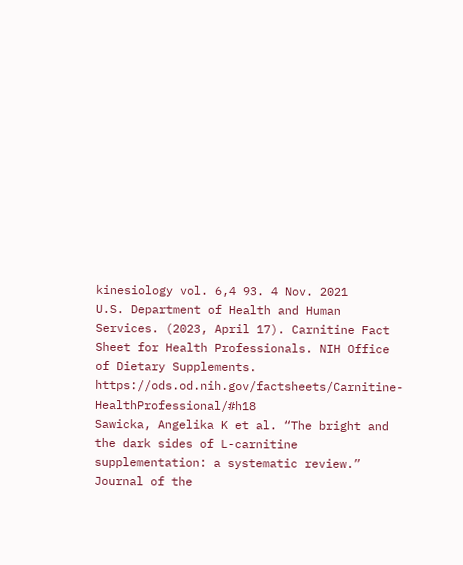kinesiology vol. 6,4 93. 4 Nov. 2021
U.S. Department of Health and Human Services. (2023, April 17). Carnitine Fact Sheet for Health Professionals. NIH Office of Dietary Supplements. https://ods.od.nih.gov/factsheets/Carnitine-HealthProfessional/#h18
Sawicka, Angelika K et al. “The bright and the dark sides of L-carnitine supplementation: a systematic review.” Journal of the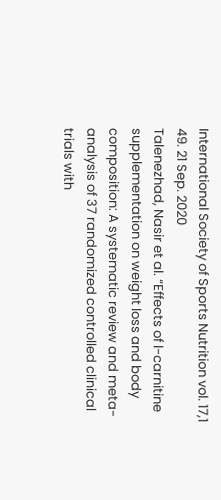International Society of Sports Nutrition vol. 17,1 49. 21 Sep. 2020
Talenezhad, Nasir et al. “Effects of l-carnitine supplementation on weight loss and body composition: A systematic review and meta-analysis of 37 randomized controlled clinical trials with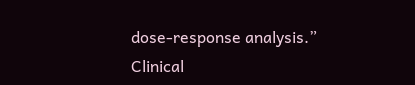dose-response analysis.” Clinical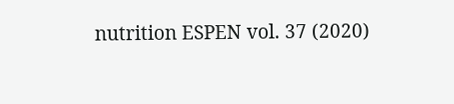nutrition ESPEN vol. 37 (2020)